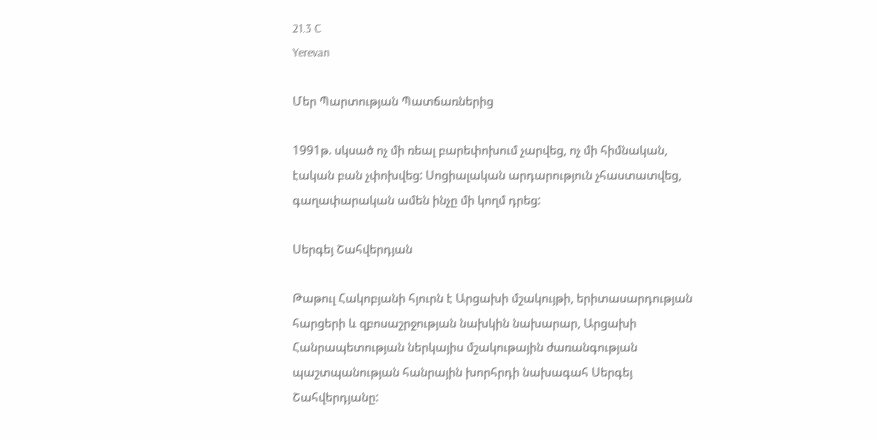21.3 C
Yerevan

Մեր Պարտության Պատճառներից

1991թ. սկսած ոչ մի ռեալ բարեփոխում չարվեց, ոչ մի հիմնական, էական բան չփոխվեց: Սոցիալական արդարություն չհաստատվեց, գաղափարական ամեն ինչը մի կողմ դրեց:

Սերգեյ Շահվերդյան

Թաթուլ Հակոբյանի հյուրն է Արցախի մշակույթի, երիտասարդության հարցերի և զբոսաշրջության նախկին նախարար, Արցախի Հանրապետության ներկայիս մշակութային ժառանգության պաշտպանության հանրային խորհրդի նախագահ Սերգեյ Շահվերդյանը: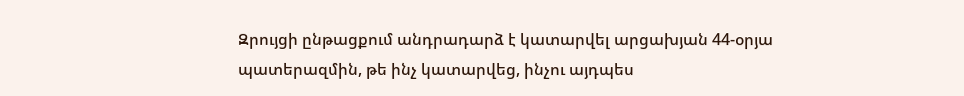Զրույցի ընթացքում անդրադարձ է կատարվել արցախյան 44-օրյա պատերազմին, թե ինչ կատարվեց, ինչու այդպես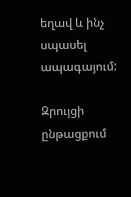եղավ և ինչ սպասել ապագայում:

Զրույցի ընթացքում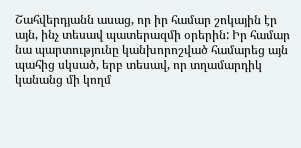Շահվերդյանն ասաց, որ իր համար շոկային էր այն, ինչ տեսավ պատերազմի օրերին: Իր համար նա պարտությունը կանխորոշված համարեց այն պահից սկսած, երբ տեսավ, որ տղամարդիկ կանանց մի կողմ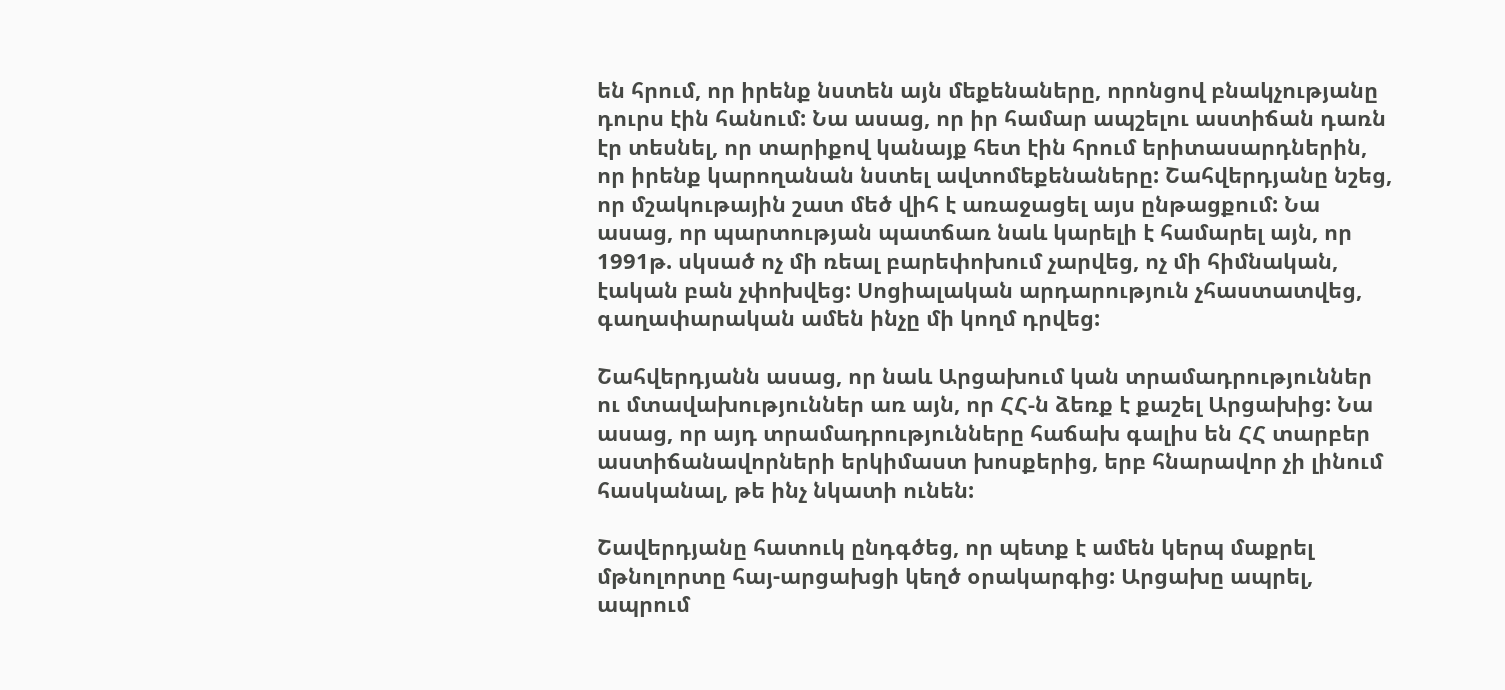են հրում, որ իրենք նստեն այն մեքենաները, որոնցով բնակչությանը դուրս էին հանում: Նա ասաց, որ իր համար ապշելու աստիճան դառն էր տեսնել, որ տարիքով կանայք հետ էին հրում երիտասարդներին, որ իրենք կարողանան նստել ավտոմեքենաները: Շահվերդյանը նշեց, որ մշակութային շատ մեծ վիհ է առաջացել այս ընթացքում: Նա ասաց, որ պարտության պատճառ նաև կարելի է համարել այն, որ 1991թ. սկսած ոչ մի ռեալ բարեփոխում չարվեց, ոչ մի հիմնական, էական բան չփոխվեց: Սոցիալական արդարություն չհաստատվեց, գաղափարական ամեն ինչը մի կողմ դրվեց:

Շահվերդյանն ասաց, որ նաև Արցախում կան տրամադրություններ ու մտավախություններ առ այն, որ ՀՀ‑ն ձեռք է քաշել Արցախից: Նա ասաց, որ այդ տրամադրությունները հաճախ գալիս են ՀՀ տարբեր աստիճանավորների երկիմաստ խոսքերից, երբ հնարավոր չի լինում հասկանալ, թե ինչ նկատի ունեն:

Շավերդյանը հատուկ ընդգծեց, որ պետք է ամեն կերպ մաքրել մթնոլորտը հայ-արցախցի կեղծ օրակարգից: Արցախը ապրել, ապրում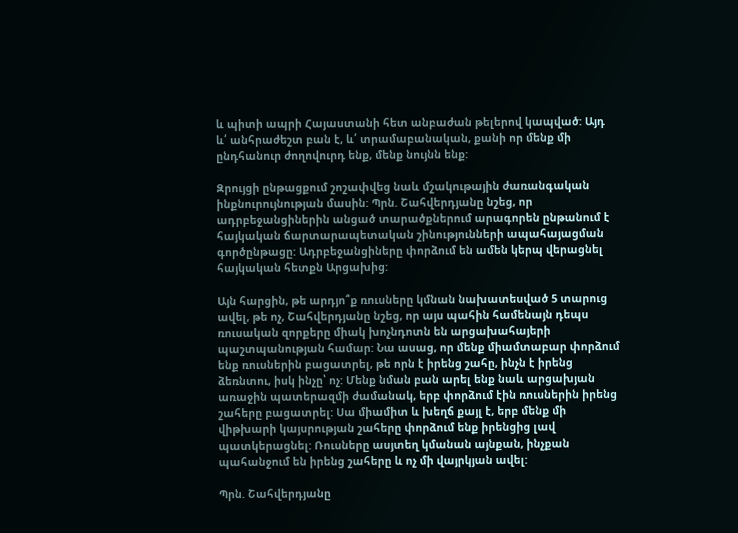և պիտի ապրի Հայաստանի հետ անբաժան թելերով կապված: Այդ և՛ անհրաժեշտ բան է, և՛ տրամաբանական, քանի որ մենք մի ընդհանուր ժողովուրդ ենք, մենք նույնն ենք:

Զրույցի ընթացքում շոշափվեց նաև մշակութային ժառանգական ինքնուրույնության մասին: Պրն. Շահվերդյանը նշեց, որ ադրբեջանցիներին անցած տարածքներում արագորեն ընթանում է հայկական ճարտարապետական շինությունների ապահայացման գործընթացը: Ադրբեջանցիները փորձում են ամեն կերպ վերացնել հայկական հետքն Արցախից:

Այն հարցին, թե արդյո՞ք ռուսները կմնան նախատեսված 5 տարուց ավել, թե ոչ, Շահվերդյանը նշեց, որ այս պահին համենայն դեպս ռուսական զորքերը միակ խոչնդոտն են արցախահայերի պաշտպանության համար: Նա ասաց, որ մենք միամտաբար փորձում ենք ռուսներին բացատրել, թե որն է իրենց շահը, ինչն է իրենց ձեռնտու, իսկ ինչը՝ ոչ: Մենք նման բան արել ենք նաև արցախյան առաջին պատերազմի ժամանակ, երբ փորձում էին ռուսներին իրենց շահերը բացատրել: Սա միամիտ և խեղճ քայլ է, երբ մենք մի վիթխարի կայսրության շահերը փորձում ենք իրենցից լավ պատկերացնել: Ռուսները ասյտեղ կմանան այնքան, ինչքան պահանջում են իրենց շահերը և ոչ մի վայրկյան ավել:

Պրն. Շահվերդյանը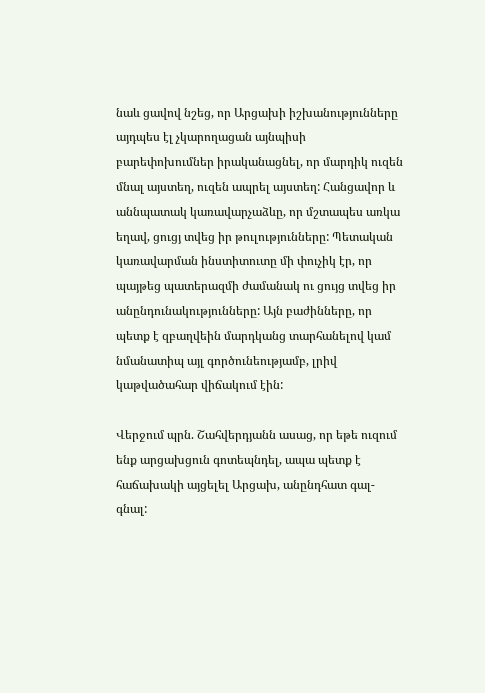նաև ցավով նշեց, որ Արցախի իշխանությունները այդպես էլ չկարողացան այնպիսի բարեփոխումներ իրականացնել, որ մարդիկ ուզեն մնալ այստեղ, ուզեն ապրել այստեղ: Հանցավոր և աննպատակ կառավարչաձևը, որ մշտապես առկա եղավ, ցուցյ տվեց իր թուլությունները: Պետական կառավարման ինստիտուտը մի փուչիկ էր, որ պայթեց պատերազմի ժամանակ ու ցույց տվեց իր անընդունակությունները: Այն բաժինները, որ պետք է զբաղվեին մարդկանց տարհանելով կամ նմանատիպ այլ գործունեությամբ, լրիվ կաթվածահար վիճակում էին:

Վերջում պրն. Շահվերդյանն ասաց, որ եթե ուզում ենք արցախցուն գոտեպնդել, ապա պետք է հաճախակի այցելել Արցախ, անընդհատ գալ-գնալ: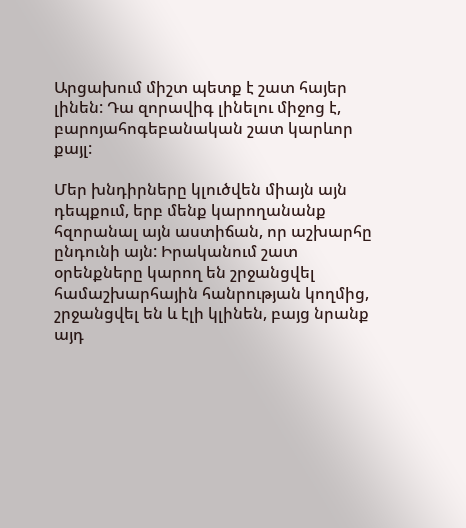Արցախում միշտ պետք է շատ հայեր լինեն: Դա զորավիգ լինելու միջոց է, բարոյահոգեբանական շատ կարևոր քայլ:

Մեր խնդիրները կլուծվեն միայն այն դեպքում, երբ մենք կարողանանք հզորանալ այն աստիճան, որ աշխարհը ընդունի այն: Իրականում շատ օրենքները կարող են շրջանցվել համաշխարհային հանրության կողմից, շրջանցվել են և էլի կլինեն, բայց նրանք այդ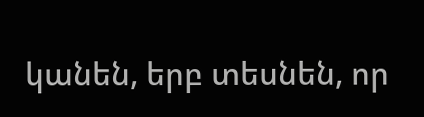կանեն, երբ տեսնեն, որ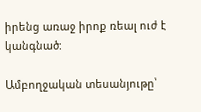իրենց առաջ իրոք ռեալ ուժ է կանգնած:

Ամբողջական տեսանյութը՝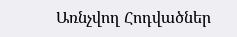Առնչվող Հոդվածներ